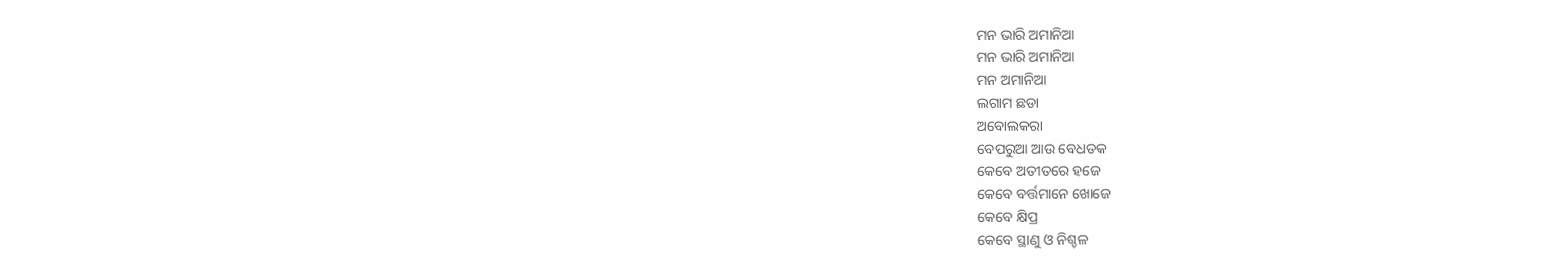ମନ ଭାରି ଅମାନିଆ
ମନ ଭାରି ଅମାନିଆ
ମନ ଅମାନିଆ
ଲଗାମ ଛଡା
ଅବୋଲକରା
ବେପରୁଆ ଆଉ ବେଧଡକ
କେବେ ଅତୀତରେ ହଜେ
କେବେ ବର୍ତ୍ତମାନେ ଖୋଜେ
କେବେ କ୍ଷିପ୍ର
କେବେ ସ୍ଥାଣୁ ଓ ନିଶ୍ଚଳ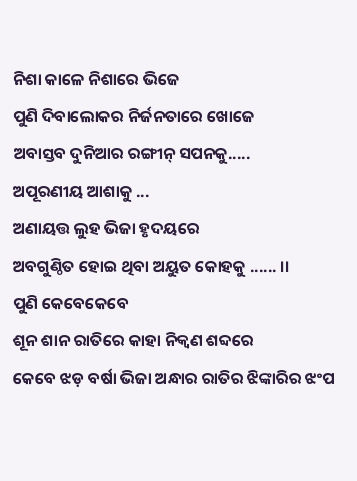ନିଶା କାଳେ ନିଶାରେ ଭିଜେ
ପୁଣି ଦିବାଲୋକର ନିର୍ଜନତାରେ ଖୋଜେ
ଅବାସ୍ତବ ଦୁନିଆର ରଙ୍ଗୀନ୍ ସପନକୁ.....
ଅପୂରଣୀୟ ଆଶାକୁ ...
ଅଣାୟତ୍ତ ଲୁହ ଭିଜା ହୃଦୟରେ
ଅବଗୁଣ୍ଠିତ ହୋଇ ଥିବା ଅୟୁତ କୋହକୁ ...... ।।
ପୁଣି କେବେକେବେ
ଶୂନ ଶାନ ରାତିରେ କାହା ନିକ୍ଵଣ ଶବ୍ଦରେ
କେବେ ଝଡ଼ ବର୍ଷା ଭିଜା ଅନ୍ଧାର ରାତିର ଝିଙ୍କାରିର ଝଂପ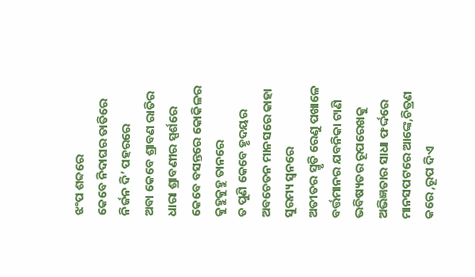ଝଂପ ଶବ୍ଦରେ
କେବେ ନିଦାଘର ତାତିରେ ନିର୍ଜନ ଦି’ ପହରରେ
ଅବା କେବେ ଶ୍ରାବଣ ରାତିର ଧାରା ଶ୍ରାବଣୀର ସ୍ପର୍ଶରେ
କେବେ ବସନ୍ତରେ କୋକିଳର କୁହୁକୁହୁ ତାନରେ
ତ ପୁଣି କେବେ ହୃଦୟର ଅବଚେତନ ମାନସରେ କାହା ସୁରମ୍ୟ ସ୍ଵନରେ
ଅତୀତର ସ୍ମୃତି ରେଣୁ ପଖାଳେ
ବର୍ତ୍ତମାନର ଯବନିକା ଟାଣି
ଭବିଷ୍ୟତର ରୂପରେଖକୁ ଅଭିଜ୍ଞତାର ସାଧା ଫର୍ଦ୍ଦରେ
ମାନସପଟରେ ଆଙ୍କେ,ଚିତ୍ରଣ କରେ ,ରୂପ ଦିଏ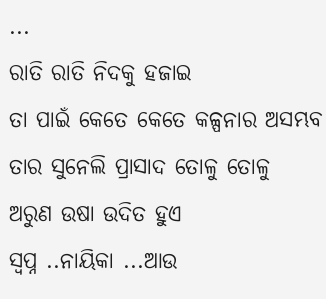...
ରାତି ରାତି ନିଦକୁ ହଜାଇ
ତା ପାଇଁ କେତେ କେତେ କଳ୍ପନାର ଅସମ୍ଭବ ତାର ସୁନେଲି ପ୍ରାସାଦ ତୋଳୁ ତୋଳୁ
ଅରୁଣ ଉଷା ଉଦିତ ହୁଏ
ସ୍ଵପ୍ନ ..ନାୟିକା ...ଆଉ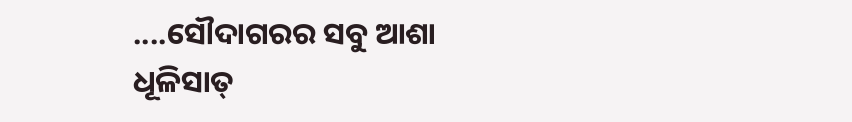....ସୌଦାଗରର ସବୁ ଆଶା
ଧୂଳିସାତ୍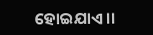ହୋଇଯାଏ ।।